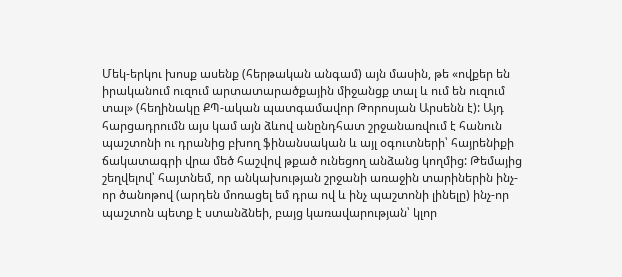Մեկ-երկու խոսք ասենք (հերթական անգամ) այն մասին, թե «ովքեր են իրականում ուզում արտատարածքային միջանցք տալ և ում են ուզում տալ» (հեղինակը ՔՊ-ական պատգամավոր Թորոսյան Արսենն է): Այդ հարցադրումն այս կամ այն ձևով անընդհատ շրջանառվում է հանուն պաշտոնի ու դրանից բխող ֆինանսական և այլ օգուտների՝ հայրենիքի ճակատագրի վրա մեծ հաշվով թքած ունեցող անձանց կողմից: Թեմայից շեղվելով՝ հայտնեմ, որ անկախության շրջանի առաջին տարիներին ինչ-որ ծանոթով (արդեն մոռացել եմ դրա ով և ինչ պաշտոնի լինելը) ինչ-որ պաշտոն պետք է ստանձնեի, բայց կառավարության՝ կլոր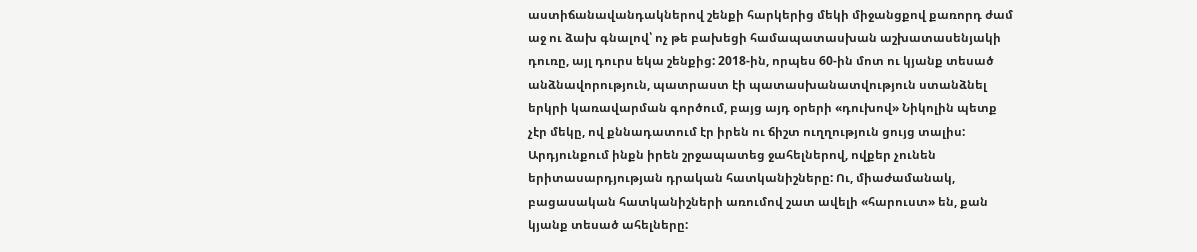աստիճանավանդակներով շենքի հարկերից մեկի միջանցքով քառորդ ժամ աջ ու ձախ գնալով՝ ոչ թե բախեցի համապատասխան աշխատասենյակի դուռը, այլ դուրս եկա շենքից: 2018-ին, որպես 60-ին մոտ ու կյանք տեսած անձնավորություն, պատրաստ էի պատասխանատվություն ստանձնել երկրի կառավարման գործում, բայց այդ օրերի «դուխով» Նիկոլին պետք չէր մեկը, ով քննադատում էր իրեն ու ճիշտ ուղղություն ցույց տալիս: Արդյունքում ինքն իրեն շրջապատեց ջահելներով, ովքեր չունեն երիտասարդյության դրական հատկանիշները: Ու, միաժամանակ, բացասական հատկանիշների առումով շատ ավելի «հարուստ» են, քան կյանք տեսած ահելները: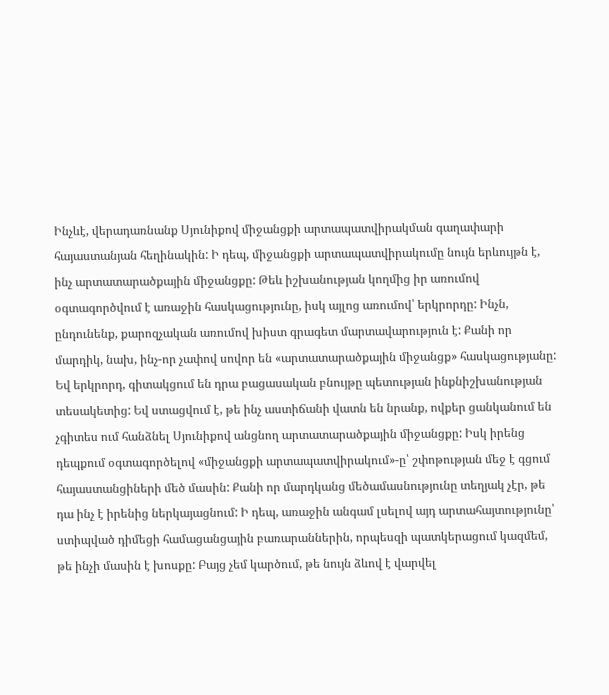Ինչևէ, վերադառնանք Սյունիքով միջանցքի արտապատվիրակման գաղափարի հայաստանյան հեղինակին: Ի դեպ, միջանցքի արտապատվիրակումը նույն երևույթն է, ինչ արտատարածքային միջանցքը: Թեև իշխանության կողմից իր առումով օգտագործվում է առաջին հասկացությունը, իսկ այլոց առումով՝ երկրորդը: Ինչն, ընդունենք, քարոզչական առումով խիստ գրագետ մարտավարություն է: Քանի որ մարդիկ, նախ, ինչ-որ չափով սովոր են «արտատարածքային միջանցք» հասկացությանը: Եվ երկրորդ, գիտակցում են դրա բացասական բնույթը պետության ինքնիշխանության տեսակետից: Եվ ստացվում է, թե ինչ աստիճանի վատն են նրանք, ովքեր ցանկանում են չգիտես ում հանձնել Սյունիքով անցնող արտատարածքային միջանցքը: Իսկ իրենց դեպքում օգտագործելով «միջանցքի արտապատվիրակում»-ը՝ շփոթության մեջ է գցում հայաստանցիների մեծ մասին: Քանի որ մարդկանց մեծամասնությունը տեղյակ չէր, թե դա ինչ է իրենից ներկայացնում: Ի դեպ, առաջին անգամ լսելով այդ արտահայտությունը՝ ստիպված դիմեցի համացանցային բառարաններին, որպեսզի պատկերացում կազմեմ, թե ինչի մասին է խոսքը: Բայց չեմ կարծում, թե նույն ձևով է վարվել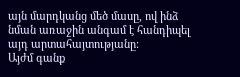այն մարդկանց մեծ մասը, ով ինձ նման առաջին անգամ է հանդիպել այդ արտահայտությանը:
Այժմ գանք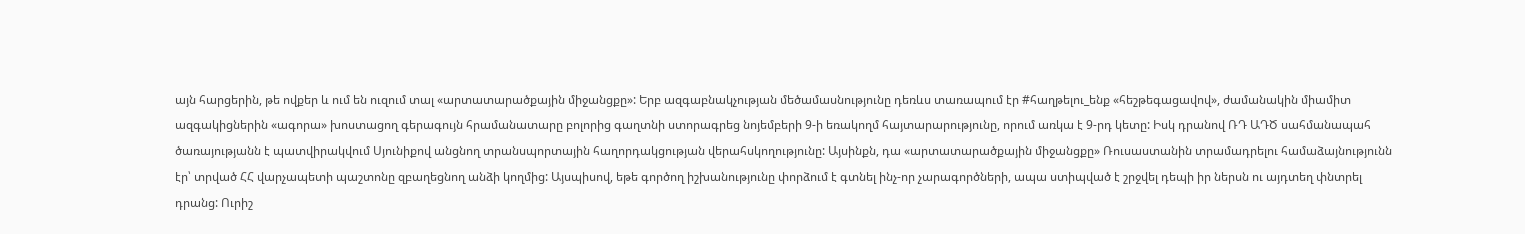այն հարցերին, թե ովքեր և ում են ուզում տալ «արտատարածքային միջանցքը»: Երբ ազգաբնակչության մեծամասնությունը դեռևս տառապում էր #հաղթելու_ենք «հեշթեգացավով», ժամանակին միամիտ ազգակիցներին «ագորա» խոստացող գերագույն հրամանատարը բոլորից գաղտնի ստորագրեց նոյեմբերի 9-ի եռակողմ հայտարարությունը, որում առկա է 9-րդ կետը: Իսկ դրանով ՌԴ ԱԴԾ սահմանապահ ծառայությանն է պատվիրակվում Սյունիքով անցնող տրանսպորտային հաղորդակցության վերահսկողությունը: Այսինքն, դա «արտատարածքային միջանցքը» Ռուսաստանին տրամադրելու համաձայնությունն էր՝ տրված ՀՀ վարչապետի պաշտոնը զբաղեցնող անձի կողմից: Այսպիսով, եթե գործող իշխանությունը փորձում է գտնել ինչ-որ չարագործների, ապա ստիպված է շրջվել դեպի իր ներսն ու այդտեղ փնտրել դրանց: Ուրիշ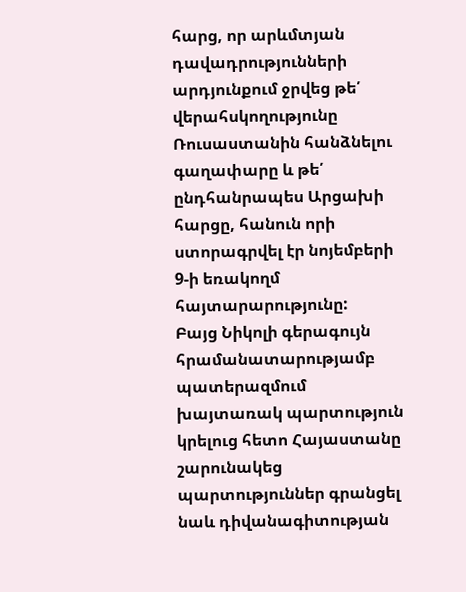հարց, որ արևմտյան դավադրությունների արդյունքում ջրվեց թե՛ վերահսկողությունը Ռուսաստանին հանձնելու գաղափարը և թե՛ ընդհանրապես Արցախի հարցը, հանուն որի ստորագրվել էր նոյեմբերի 9-ի եռակողմ հայտարարությունը:
Բայց Նիկոլի գերագույն հրամանատարությամբ պատերազմում խայտառակ պարտություն կրելուց հետո Հայաստանը շարունակեց պարտություններ գրանցել նաև դիվանագիտության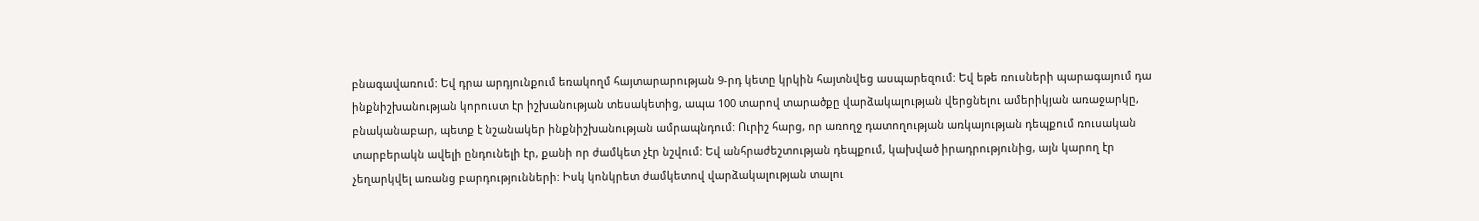բնագավառում: Եվ դրա արդյունքում եռակողմ հայտարարության 9-րդ կետը կրկին հայտնվեց ասպարեզում: Եվ եթե ռուսների պարագայում դա ինքնիշխանության կորուստ էր իշխանության տեսակետից, ապա 100 տարով տարածքը վարձակալության վերցնելու ամերիկյան առաջարկը, բնականաբար, պետք է նշանակեր ինքնիշխանության ամրապնդում: Ուրիշ հարց, որ առողջ դատողության առկայության դեպքում ռուսական տարբերակն ավելի ընդունելի էր, քանի որ ժամկետ չէր նշվում: Եվ անհրաժեշտության դեպքում, կախված իրադրությունից, այն կարող էր չեղարկվել առանց բարդությունների: Իսկ կոնկրետ ժամկետով վարձակալության տալու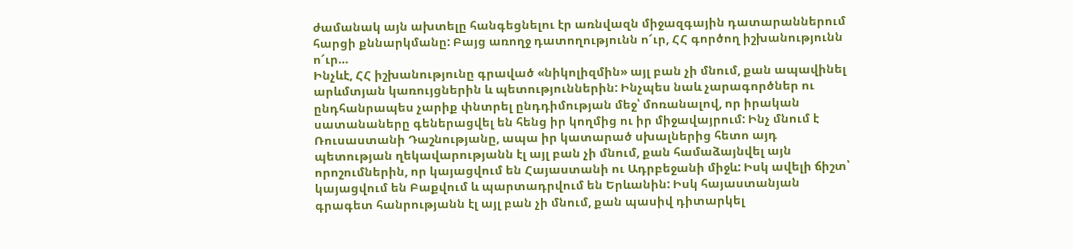ժամանակ այն ախտելը հանգեցնելու էր առնվազն միջազգային դատարաններում հարցի քննարկմանը: Բայց առողջ դատողությունն ո՜ւր, ՀՀ գործող իշխանությունն ո՜ւր…
Ինչևէ, ՀՀ իշխանությունը գրաված «նիկոլիզմին» այլ բան չի մնում, քան ապավինել արևմտյան կառույցներին և պետություններին: Ինչպես նաև չարագործներ ու ընդհանրապես չարիք փնտրել ընդդիմության մեջ՝ մոռանալով, որ իրական սատանաները գեներացվել են հենց իր կողմից ու իր միջավայրում: Ինչ մնում է Ռուսաստանի Դաշնությանը, ապա իր կատարած սխալներից հետո այդ պետության ղեկավարությանն էլ այլ բան չի մնում, քան համաձայնվել այն որոշումներին, որ կայացվում են Հայաստանի ու Ադրբեջանի միջև: Իսկ ավելի ճիշտ՝ կայացվում են Բաքվում և պարտադրվում են Երևանին: Իսկ հայաստանյան գրագետ հանրությանն էլ այլ բան չի մնում, քան պասիվ դիտարկել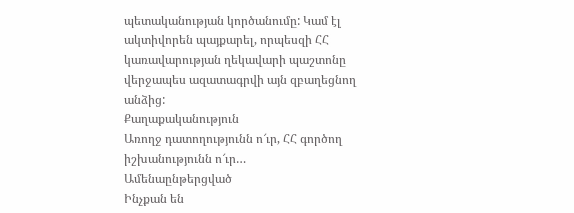պետականության կործանումը: Կամ էլ ակտիվորեն պայքարել, որպեսզի ՀՀ կառավարության ղեկավարի պաշտոնը վերջապես ազատագրվի այն զբաղեցնող անձից:
Քաղաքականություն
Առողջ դատողությունն ո՜ւր, ՀՀ գործող իշխանությունն ո՜ւր…
Ամենաընթերցված
Ինչքան են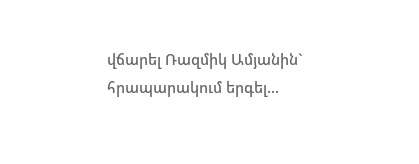վճարել Ռազմիկ Ամյանին` հրապարակում երգել...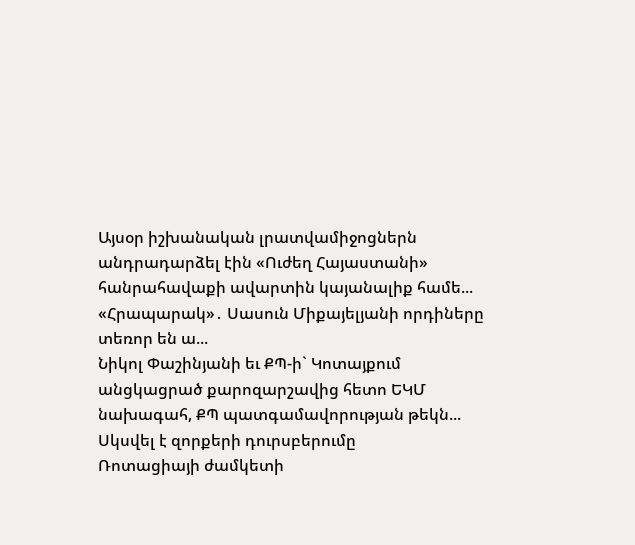Այսօր իշխանական լրատվամիջոցներն անդրադարձել էին «Ուժեղ Հայաստանի» հանրահավաքի ավարտին կայանալիք համե...
«Հրապարակ»․ Սասուն Միքայելյանի որդիները տեռոր են ա...
Նիկոլ Փաշինյանի եւ ՔՊ-ի` Կոտայքում անցկացրած քարոզարշավից հետո ԵԿՄ նախագահ, ՔՊ պատգամավորության թեկն...
Սկսվել է զորքերի դուրսբերումը
Ռոտացիայի ժամկետի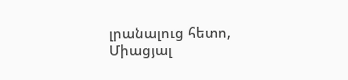լրանալուց հետո, Միացյալ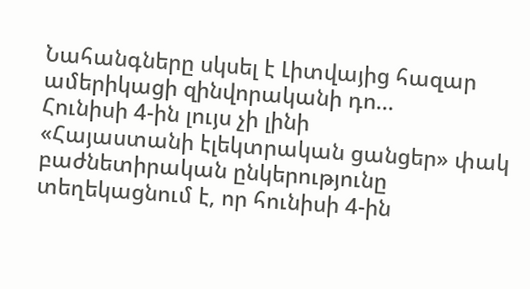Նահանգները սկսել է Լիտվայից հազար ամերիկացի զինվորականի դո...
Հունիսի 4-ին լույս չի լինի
«Հայաստանի էլեկտրական ցանցեր» փակ բաժնետիրական ընկերությունը տեղեկացնում է, որ հունիսի 4-ին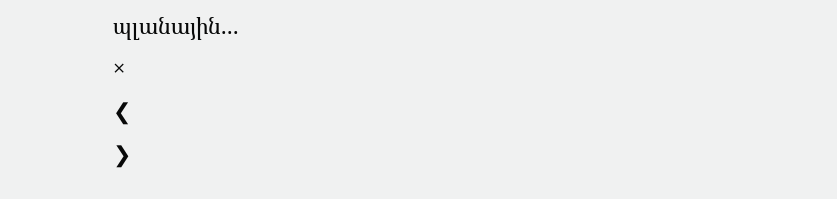պլանային...
×
❮
❯